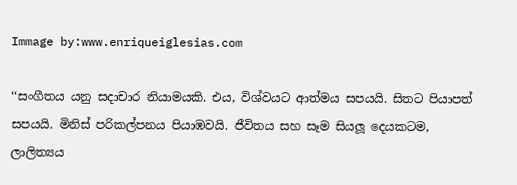Immage by:www.enriqueiglesias.com

‘‘සංගීතය යනු සදාචාර නියාමයකි. එය, විශ්වයට ආත්මය සපයයි. සිතට පියාපත් සපයයි. මිනිස් පරිකල්පනය පියාඹවයි. ජීවිතය සහ සෑම සියලූ දෙයකටම, ලාලිත්‍යය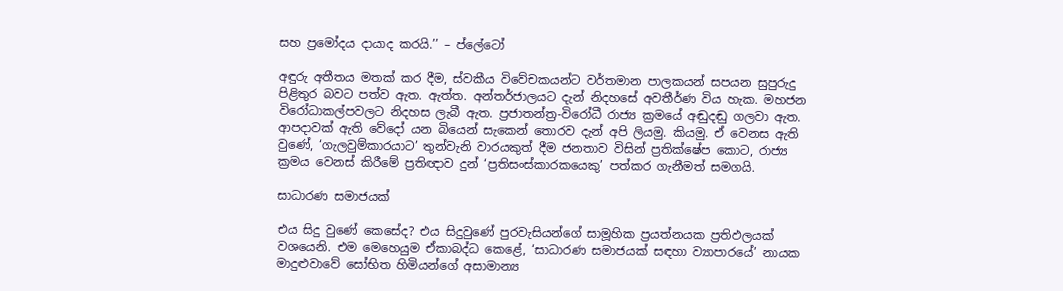සහ ප්‍රමෝදය දායාද කරයි.’’ – ප්ලේටෝ

අඳුරු අතීතය මතක් කර දීම, ස්වකීය විවේචකයන්ට වර්තමාන පාලකයන් සපයන සුපුරුදු පිළිතුර බවට පත්ව ඇත. ඇත්ත. අන්තර්ජාලයට දැන් නිදහසේ අවතීර්ණ විය හැක. මහජන විරෝධාකල්පවලට නිදහස ලැබී ඇත. ප්‍රජාතන්ත්‍ර-විරෝධී රාජ්‍ය ක්‍රමයේ අඬුදඬු ගලවා ඇත. ආපදාවක් ඇති වේදෝ යන බියෙන් සැකෙන් තොරව දැන් අපි ලියමු. කියමු. ඒ වෙනස ඇති වුණේ, ‘ගැලවුම්කාරයාට’ තුන්වැනි වාරයකුත් දීම ජනතාව විසින් ප්‍රතික්ෂේප කොට, රාජ්‍ය ක්‍රමය වෙනස් කිරීමේ ප්‍රතිඥාව දුන් ‘ප්‍රතිසංස්කාරකයෙකු’ පත්කර ගැනීමත් සමගයි.

සාධාරණ සමාජයක්

එය සිදු වුණේ කෙසේද? එය සිදුවුණේ පුරවැසියන්ගේ සාමූහික ප්‍රයත්නයක ප්‍රතිඵලයක් වශයෙනි. එම මෙහෙයුම ඒකාබද්ධ කෙළේ, ‘සාධාරණ සමාජයක් සඳහා ව්‍යාපාරයේ’ නායක මාදුළුවාවේ සෝභිත හිමියන්ගේ අසාමාන්‍ය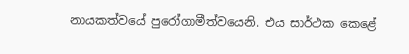නායකත්වයේ පුරෝගාමීත්වයෙනි. එය සාර්ථක කෙළේ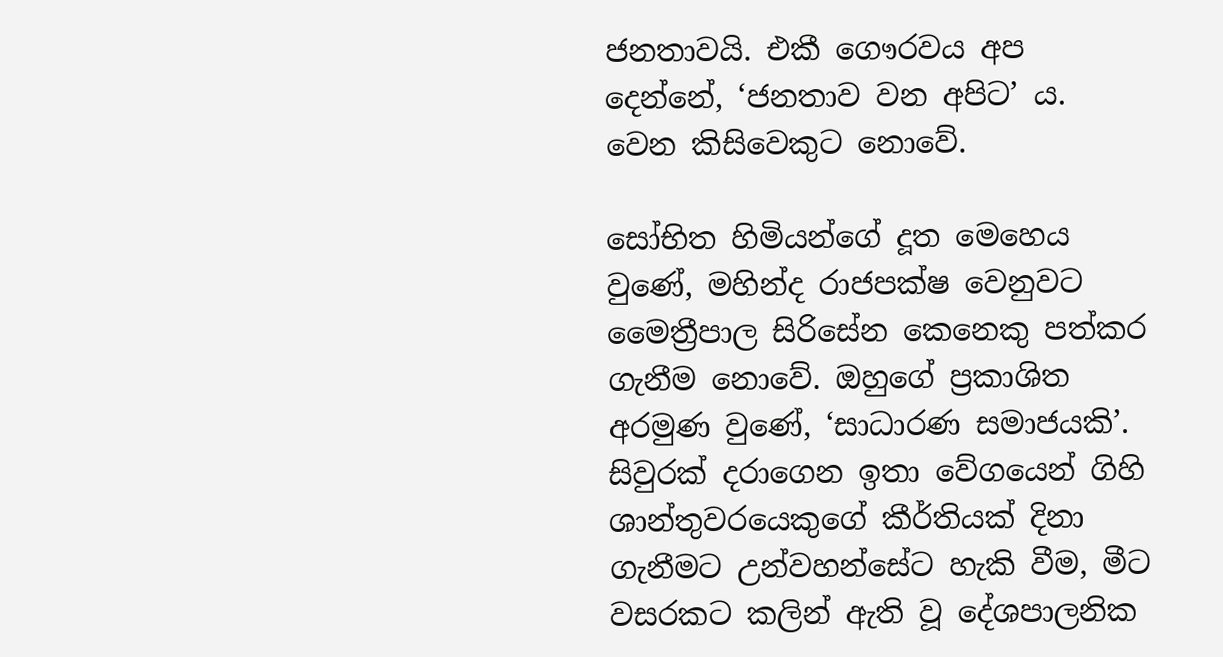ජනතාවයි. එකී ගෞරවය අප දෙන්නේ, ‘ජනතාව වන අපිට’ ය. වෙන කිසිවෙකුට නොවේ.

සෝභිත හිමියන්ගේ දූත මෙහෙය වුණේ, මහින්ද රාජපක්ෂ වෙනුවට මෛත්‍රීපාල සිරිසේන කෙනෙකු පත්කර ගැනීම නොවේ. ඔහුගේ ප්‍රකාශිත අරමුණ වුණේ, ‘සාධාරණ සමාජයකි’. සිවුරක් දරාගෙන ඉතා වේගයෙන් ගිහි ශාන්තුවරයෙකුගේ කීර්තියක් දිනා ගැනීමට උන්වහන්සේට හැකි වීම, මීට වසරකට කලින් ඇති වූ දේශපාලනික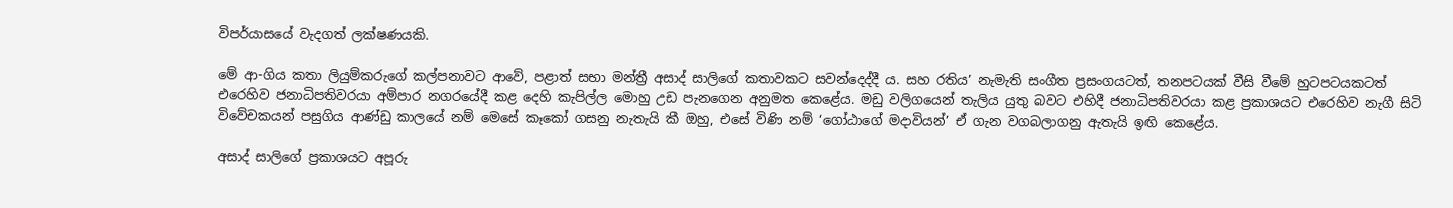විපර්යාසයේ වැදගත් ලක්ෂණයකි.

මේ ආ-ගිය කතා ලියුම්කරුගේ කල්පනාවට ආවේ, පළාත් සභා මන්ත්‍රී අසාද් සාලිගේ කතාවකට සවන්දෙද්දී ය. සහ රතිය’ නැමැති සංගීත ප්‍රසංගයටත්, තනපටයක් වීසි වීමේ හුටපටයකටත් එරෙහිව ජනාධිපතිවරයා අම්පාර නගරයේදී කළ දෙහි කැපිල්ල මොහු උඩ පැනගෙන අනුමත කෙළේය. මඩු වලිගයෙන් තැලිය යුතු බවට එහිදී ජනාධිපතිවරයා කළ ප්‍රකාශයට එරෙහිව නැගී සිටි විවේචකයන් පසුගිය ආණ්ඩු කාලයේ නම් මෙසේ කෑකෝ ගසනු නැතැයි කී ඔහු, එසේ විණි නම් ‘ගෝඨාගේ මදාවියන්’ ඒ ගැන වගබලාගනු ඇතැයි ඉඟි කෙළේය.

අසාද් සාලිගේ ප්‍රකාශයට අපූරු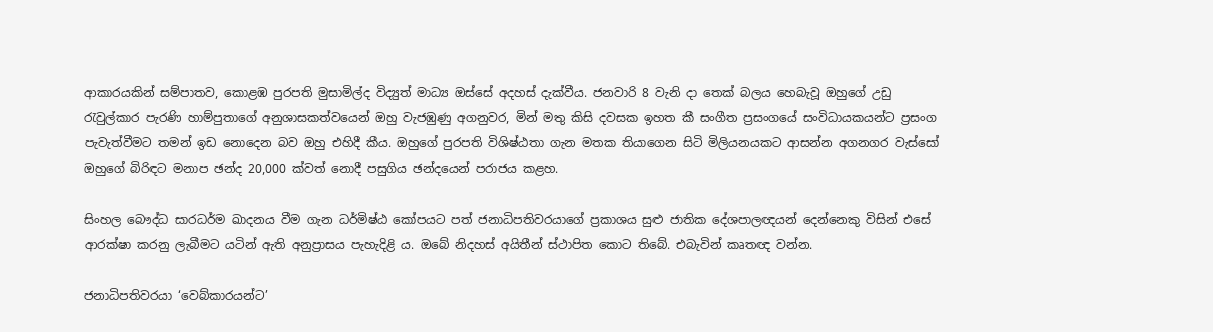ආකාරයකින් සම්පාතව, කොළඹ පුරපති මුසාමිල්ද විද්‍යුත් මාධ්‍ය ඔස්සේ අදහස් දැක්වීය. ජනවාරි 8 වැනි දා තෙක් බලය හෙබැවූ ඔහුගේ උඩු රැවුල්කාර පැරණි හාම්පුතාගේ අනුශාසකත්වයෙන් ඔහු වැජඹුණු අගනුවර, මින් මතු කිසි දවසක ඉහත කී සංගීත ප්‍රසංගයේ සංවිධායකයන්ට ප්‍රසංග පැවැත්වීමට තමන් ඉඩ නොදෙන බව ඔහු එහිදී කීය. ඔහුගේ පුරපති විශිෂ්ඨතා ගැන මතක තියාගෙන සිටි මිලියනයකට ආසන්න අගනගර වැස්සෝ ඔහුගේ බිරිඳට මනාප ඡන්ද 20,000 ක්වත් නොදී පසුගිය ඡන්දයෙන් පරාජය කළහ.

සිංහල බෞද්ධ සාරධර්ම ඛාදනය වීම ගැන ධර්මිෂ්ඨ කෝපයට පත් ජනාධිපතිවරයාගේ ප්‍රකාශය සුළු ජාතික දේශපාලඥයන් දෙන්නෙකු විසින් එසේ ආරක්ෂා කරනු ලැබීමට යටින් ඇති අනුප්‍රාසය පැහැදිළි ය. ඔබේ නිදහස් අයිතීන් ස්ථාපිත කොට තිබේ. එබැවින් කෘතඥ වන්න.

ජනාධිපතිවරයා ‘වෙබ්කාරයන්ට’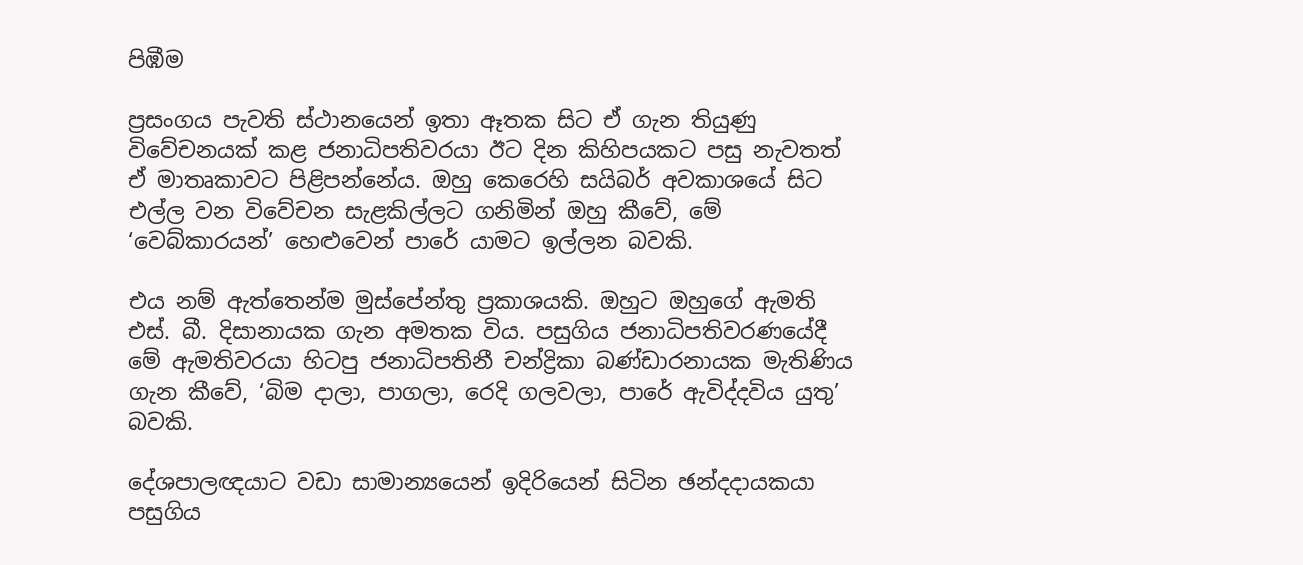පිඹීම

ප්‍රසංගය පැවති ස්ථානයෙන් ඉතා ඈතක සිට ඒ ගැන තියුණු විවේචනයක් කළ ජනාධිපතිවරයා ඊට දින කිහිපයකට පසු නැවතත් ඒ මාතෘකාවට පිළිපන්නේය. ඔහු කෙරෙහි සයිබර් අවකාශයේ සිට එල්ල වන විවේචන සැළකිල්ලට ගනිමින් ඔහු කීවේ, මේ ‘වෙබ්කාරයන්’ හෙළුවෙන් පාරේ යාමට ඉල්ලන බවකි.

එය නම් ඇත්තෙන්ම මුස්පේන්තු ප්‍රකාශයකි. ඔහුට ඔහුගේ ඇමති එස්. බී. දිසානායක ගැන අමතක විය. පසුගිය ජනාධිපතිවරණයේදී මේ ඇමතිවරයා හිටපු ජනාධිපතිනී චන්ද්‍රිකා බණ්ඩාරනායක මැතිණිය ගැන කීවේ, ‘බිම දාලා, පාගලා, රෙදි ගලවලා, පාරේ ඇවිද්දවිය යුතු’ බවකි.

දේශපාලඥයාට වඩා සාමාන්‍යයෙන් ඉදිරියෙන් සිටින ඡන්දදායකයා පසුගිය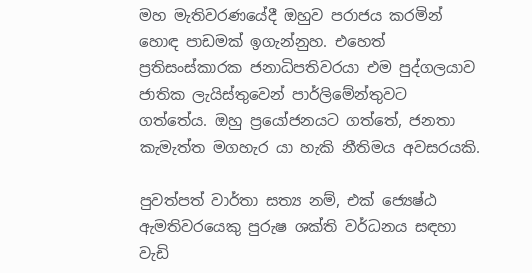මහ මැතිවරණයේදී ඔහුව පරාජය කරමින් හොඳ පාඩමක් ඉගැන්නුහ. එහෙත් ප්‍රතිසංස්කාරක ජනාධිපතිවරයා එම පුද්ගලයාව ජාතික ලැයිස්තුවෙන් පාර්ලිමේන්තුවට ගත්තේය. ඔහු ප්‍රයෝජනයට ගත්තේ, ජනතා කැමැත්ත මගහැර යා හැකි නීතිමය අවසරයකි.

පුවත්පත් වාර්තා සත්‍ය නම්, එක් ජ්‍යෙෂ්ඨ ඇමතිවරයෙකු පුරුෂ ශක්ති වර්ධනය සඳහා වැඩි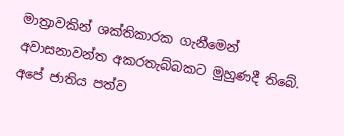මාත්‍රාවකින් ශක්තිකාරක ගැනීමෙන් අවාසනාවන්ත අකරතැබ්බකට මුහුණදී තිබේ. අපේ ජාතිය පත්ව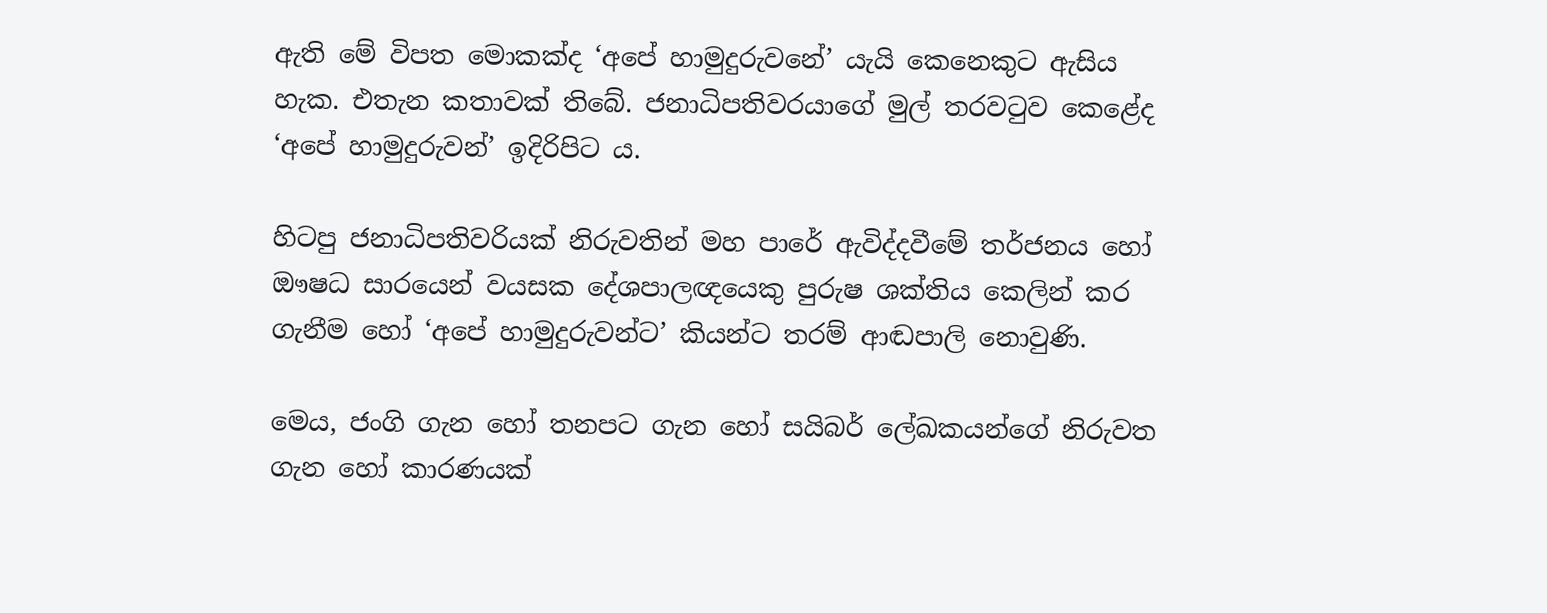ඇති මේ විපත මොකක්ද ‘අපේ හාමුදුරුවනේ’ යැයි කෙනෙකුට ඇසිය හැක. එතැන කතාවක් තිබේ. ජනාධිපතිවරයාගේ මුල් තරවටුව කෙළේද ‘අපේ හාමුදුරුවන්’ ඉදිරිපිට ය.

හිටපු ජනාධිපතිවරියක් නිරුවතින් මහ පාරේ ඇවිද්දවීමේ තර්ජනය හෝ ඖෂධ සාරයෙන් වයසක දේශපාලඥයෙකු පුරුෂ ශක්තිය කෙලින් කර ගැනීම හෝ ‘අපේ හාමුදුරුවන්ට’ කියන්ට තරම් ආඬපාලි නොවුණි.

මෙය, ජංගි ගැන හෝ තනපට ගැන හෝ සයිබර් ලේඛකයන්ගේ නිරුවත ගැන හෝ කාරණයක්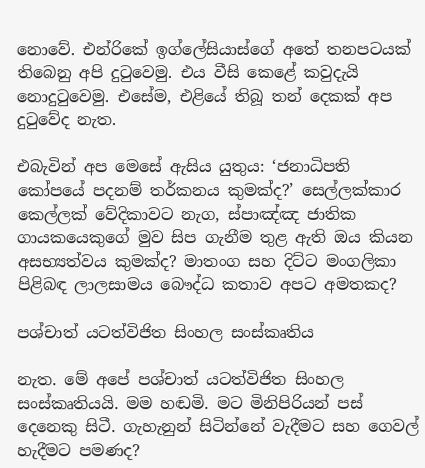නොවේ. එන්රිකේ ඉග්ලේසියාස්ගේ අතේ තනපටයක් තිබෙනු අපි දුටුවෙමු. එය වීසි කෙළේ කවුදැයි නොදුටුවෙමු. එසේම, එළියේ තිබූ තන් දෙකක් අප දුටුවේද නැත.

එබැවින් අප මෙසේ ඇසිය යුතුය: ‘ජනාධිපති කෝපයේ පදනම් තර්කනය කුමක්ද?’ සෙල්ලක්කාර කෙල්ලක් වේදිකාවට නැග, ස්පාඤ්ඤ ජාතික ගායකයෙකුගේ මුව සිප ගැනීම තුළ ඇති ඔය කියන අසභ්‍යත්වය කුමක්ද? මාතංග සහ දිට්ට මංගලිකා පිළිබඳ ලාලසාමය බෞද්ධ කතාව අපට අමතකද?

පශ්චාත් යටත්විජිත සිංහල සංස්කෘතිය

නැත. මේ අපේ පශ්චාත් යටත්විජිත සිංහල සංස්කෘතියයි. මම හඬමි. මට මිනිපිරියන් පස් දෙනෙකු සිටී. ගැහැනුන් සිටින්නේ වැදීමට සහ ගෙවල් හැදීමට පමණද?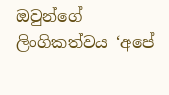ඔවුන්ගේ ලිංගිකත්වය ‘අපේ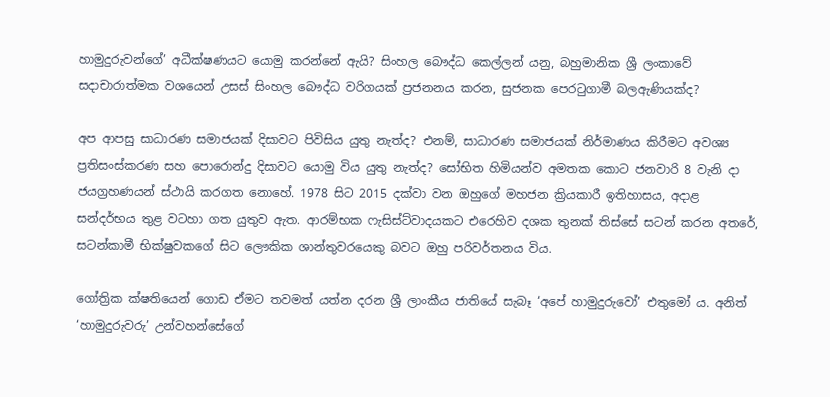හාමුදුරුවන්ගේ’ අධීක්ෂණයට යොමු කරන්නේ ඇයි? සිංහල බෞද්ධ කෙල්ලන් යනු, බහුමානික ශ්‍රී ලංකාවේ සදාචාරාත්මක වශයෙන් උසස් සිංහල බෞද්ධ වරිගයක් ප්‍රජනනය කරන, සුජනක පෙරටුගාමී බලඇණියක්ද?

අප ආපසු සාධාරණ සමාජයක් දිසාවට පිවිසිය යුතු නැත්ද? එනම්, සාධාරණ සමාජයක් නිර්මාණය කිරීමට අවශ්‍ය ප්‍රතිසංස්කරණ සහ පොරොන්දු දිසාවට යොමු විය යුතු නැත්ද? සෝභිත හිමියන්ව අමතක කොට ජනවාරි 8 වැනි දා ජයග්‍රහණයන් ස්ථායි කරගත නොහේ. 1978 සිට 2015 දක්වා වන ඔහුගේ මහජන ක්‍රියකාරී ඉතිහාසය, අදාළ සන්දර්භය තුළ වටහා ගත යුතුව ඇත. ආරම්භක ෆැසිස්ට්වාදයකට එරෙහිව දශක තුනක් තිස්සේ සටන් කරන අතරේ, සටන්කාමී භික්ෂුවකගේ සිට ලෞකික ශාන්තුවරයෙකු බවට ඔහු පරිවර්තනය විය.

ගෝත්‍රික ක්ෂතියෙන් ගොඩ ඒමට තවමත් යත්න දරන ශ්‍රී ලාංකීය ජාතියේ සැබෑ ‘අපේ හාමුදුරුවෝ’ එතුමෝ ය. අනිත් ‘හාමුදුරුවරු’ උන්වහන්සේගේ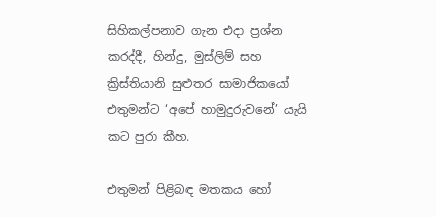සිහිකල්පනාව ගැන එදා ප්‍රශ්න කරද්දී, හින්දු, මුස්ලිම් සහ ක්‍රිස්තියානි සුළුතර සාමාජිකයෝ එතුමන්ට ‘අපේ හාමුදුරුවනේ’ යැයි කට පුරා කීහ.

එතුමන් පිළිබඳ මතකය හෝ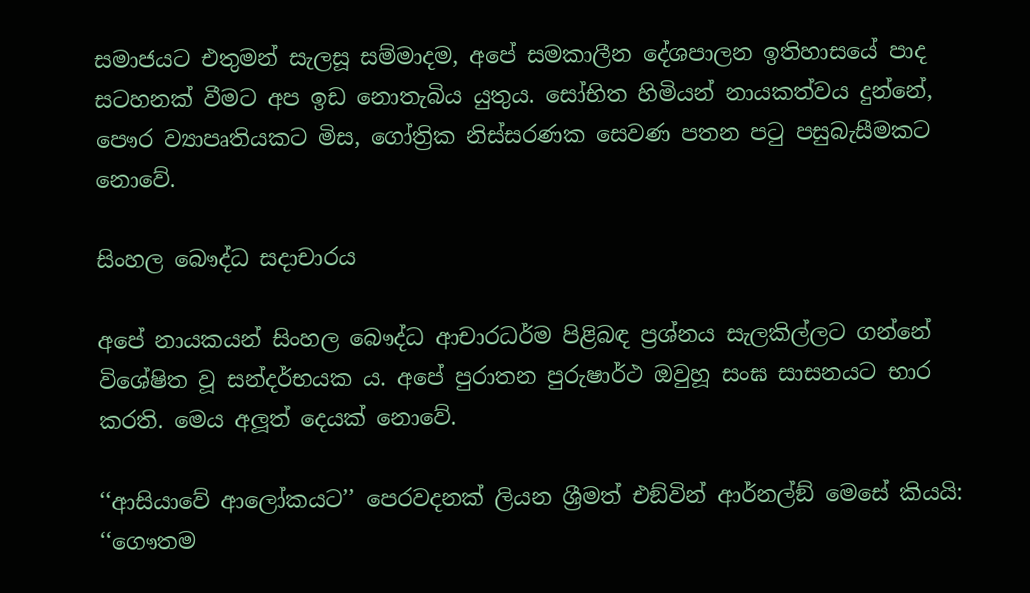සමාජයට එතුමන් සැලසූ සම්මාදම, අපේ සමකාලීන දේශපාලන ඉතිහාසයේ පාද සටහනක් වීමට අප ඉඩ නොතැබිය යුතුය. සෝභිත හිමියන් නායකත්වය දුන්නේ, පෞර ව්‍යාපෘතියකට මිස, ගෝත්‍රික නිස්සරණක සෙවණ පතන පටු පසුබැසීමකට නොවේ.

සිංහල බෞද්ධ සදාචාරය

අපේ නායකයන් සිංහල බෞද්ධ ආචාරධර්ම පිළිබඳ ප්‍රශ්නය සැලකිල්ලට ගන්නේ විශේෂිත වූ සන්දර්භයක ය. අපේ පුරාතන පුරුෂාර්ථ ඔවුහූ සංඝ සාසනයට භාර කරති. මෙය අලූත් දෙයක් නොවේ.

‘‘ආසියාවේ ආලෝකයට’’ පෙරවදනක් ලියන ශ්‍රීමත් එඞ්වින් ආර්නල්ඞ් මෙසේ කියයි: ‘‘ගෞතම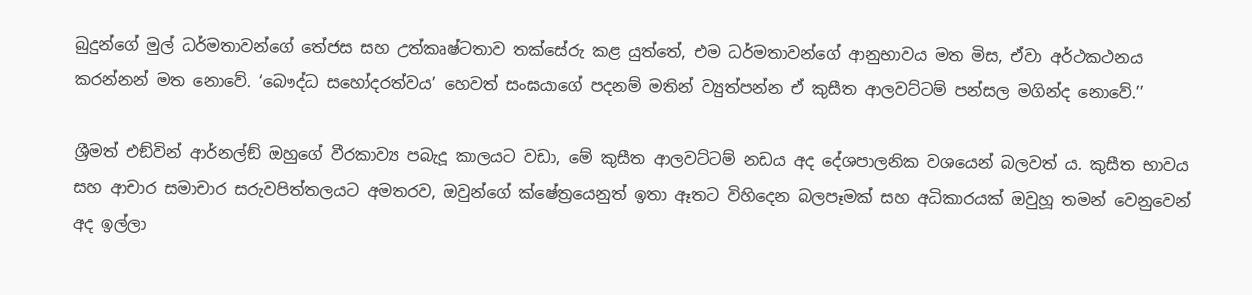බුදුන්ගේ මුල් ධර්මතාවන්ගේ තේජස සහ උත්කෘෂ්ටතාව තක්සේරු කළ යුත්තේ, එම ධර්මතාවන්ගේ ආනුභාවය මත මිස, ඒවා අර්ථකථනය කරන්නන් මත නොවේ. ‘බෞද්ධ සහෝදරත්වය’ හෙවත් සංඝයාගේ පදනම් මතින් ව්‍යුත්පන්න ඒ කුසීත ආලවට්ටම් පන්සල මගින්ද නොවේ.’’

ශ්‍රීමත් එඞ්වින් ආර්නල්ඞ් ඔහුගේ වීරකාව්‍ය පබැදූ කාලයට වඩා, මේ කුසීත ආලවට්ටම් නඩය අද දේශපාලනික වශයෙන් බලවත් ය. කුසීත භාවය සහ ආචාර සමාචාර සරුවපිත්තලයට අමතරව, ඔවුන්ගේ ක්ෂේත්‍රයෙනුත් ඉතා ඈතට විහිදෙන බලපෑමක් සහ අධිකාරයක් ඔවුහූ තමන් වෙනුවෙන් අද ඉල්ලා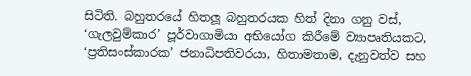සිටිති. බහුතරයේ හිතලූ බහුතරයක හිත් දිනා ගනු වස්, ‘ගැලවුම්කාර’ පූර්වාගාමියා අභියෝග කිරීමේ ව්‍යාපෘතියකට, ‘ප්‍රතිසංස්කාරක’ ජනාධිපතිවරයා, හිතාමතාම, දැනුවත්ව සහ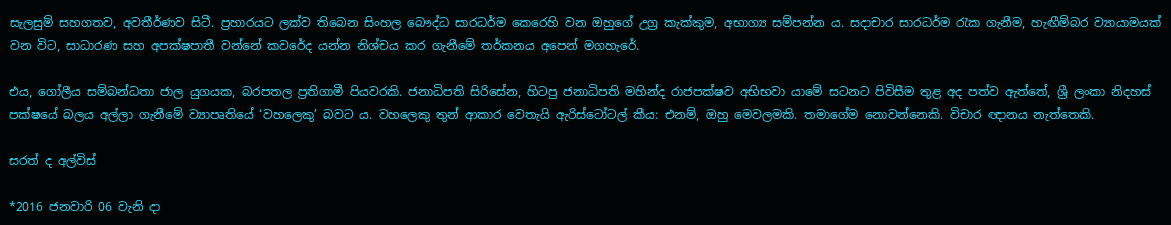සැලසුම් සහගතව, අවතීර්ණව සිටී. ප්‍රහාරයට ලක්ව තිබෙන සිංහල බෞද්ධ සාරධර්ම කෙරෙහි වන ඔහුගේ උග්‍ර කැක්කුම, අභාග්‍ය සම්පන්න ය. සදාචාර සාරධර්ම රැක ගැනීම, හැඟීම්බර ව්‍යායාමයක් වන විට, සාධාරණ සහ අපක්ෂපාතී වන්නේ කවරේද යන්න නිශ්චය කර ගැනීමේ තර්කනය අපෙන් මගහැරේ.

එය, ගෝලීය සම්බන්ධතා ජාල යුගයක, බරපතල ප්‍රතිගාමී පියවරකි. ජනාධිපති සිරිසේන, හිටපු ජනාධිපති මහින්ද රාජපක්ෂව අභිභවා යාමේ සටනට පිවිසීම තුළ අද පත්ව ඇත්තේ, ශ්‍රී ලංකා නිදහස් පක්ෂයේ බලය අල්ලා ගැනීමේ ව්‍යාපෘතියේ ‘වහලෙකු’ බවට ය. වහලෙකු තුන් ආකාර වෙතැයි ඇරිස්ටෝටල් කීය: එනම්, ඔහු මෙවලමකි. තමාගේම නොවන්නෙකි. විචාර ඥානය නැත්තෙකි.

සරත් ද අල්විස්

*2016 ජනවාරි 06 වැනි දා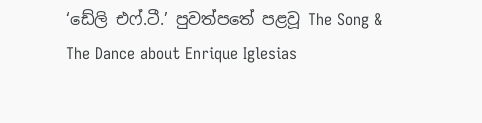‘ඩේලි එෆ්.ටී.’ පුවත්පතේ පළවූ The Song & The Dance about Enrique Iglesias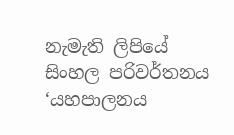නැමැති ලිපියේ සිංහල පරිවර්තනය ‘යහපාලනය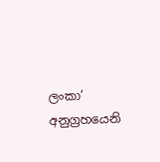ලංකා’ අනුග්‍රහයෙනි